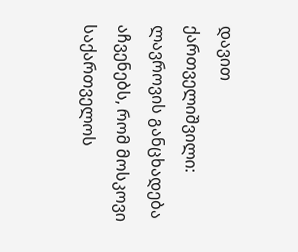დავით ქართველიშვილი: ლავროვის განცხადება აჩვენებს, რომ მოსკოვი საქართველოს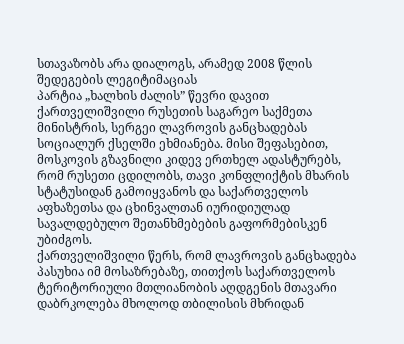სთავაზობს არა დიალოგს, არამედ 2008 წლის შედეგების ლეგიტიმაციას
პარტია „ხალხის ძალის” წევრი დავით ქართველიშვილი რუსეთის საგარეო საქმეთა მინისტრის, სერგეი ლავროვის განცხადებას სოციალურ ქსელში ეხმიანება. მისი შეფასებით, მოსკოვის გზავნილი კიდევ ერთხელ ადასტურებს, რომ რუსეთი ცდილობს, თავი კონფლიქტის მხარის სტატუსიდან გამოიყვანოს და საქართველოს აფხაზეთსა და ცხინვალთან იურიდიულად სავალდებულო შეთანხმებების გაფორმებისკენ უბიძგოს.
ქართველიშვილი წერს, რომ ლავროვის განცხადება პასუხია იმ მოსაზრებაზე, თითქოს საქართველოს ტერიტორიული მთლიანობის აღდგენის მთავარი დაბრკოლება მხოლოდ თბილისის მხრიდან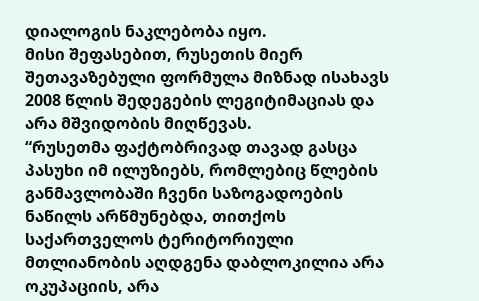დიალოგის ნაკლებობა იყო.
მისი შეფასებით, რუსეთის მიერ შეთავაზებული ფორმულა მიზნად ისახავს 2008 წლის შედეგების ლეგიტიმაციას და არა მშვიდობის მიღწევას.
“რუსეთმა ფაქტობრივად თავად გასცა პასუხი იმ ილუზიებს, რომლებიც წლების განმავლობაში ჩვენი საზოგადოების ნაწილს არწმუნებდა, თითქოს საქართველოს ტერიტორიული მთლიანობის აღდგენა დაბლოკილია არა ოკუპაციის, არა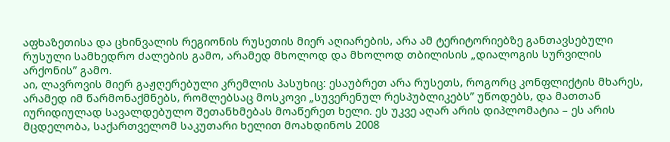აფხაზეთისა და ცხინვალის რეგიონის რუსეთის მიერ აღიარების, არა ამ ტერიტორიებზე განთავსებული რუსული სამხედრო ძალების გამო, არამედ მხოლოდ და მხოლოდ თბილისის „დიალოგის სურვილის არქონის” გამო.
აი, ლავროვის მიერ გაჟღერებული კრემლის პასუხიც: ესაუბრეთ არა რუსეთს, როგორც კონფლიქტის მხარეს, არამედ იმ წარმონაქმნებს, რომლებსაც მოსკოვი „სუვერენულ რესპუბლიკებს” უწოდებს, და მათთან იურიდიულად სავალდებულო შეთანხმებას მოაწერეთ ხელი. ეს უკვე აღარ არის დიპლომატია – ეს არის მცდელობა, საქართველომ საკუთარი ხელით მოახდინოს 2008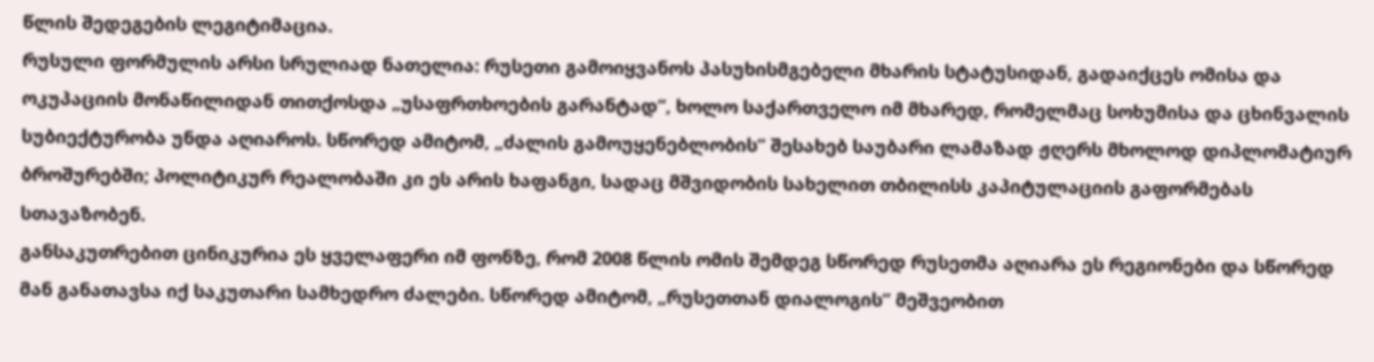წლის შედეგების ლეგიტიმაცია.
რუსული ფორმულის არსი სრულიად ნათელია: რუსეთი გამოიყვანოს პასუხისმგებელი მხარის სტატუსიდან, გადაიქცეს ომისა და ოკუპაციის მონაწილიდან თითქოსდა „უსაფრთხოების გარანტად”, ხოლო საქართველო იმ მხარედ, რომელმაც სოხუმისა და ცხინვალის სუბიექტურობა უნდა აღიაროს. სწორედ ამიტომ, „ძალის გამოუყენებლობის” შესახებ საუბარი ლამაზად ჟღერს მხოლოდ დიპლომატიურ ბროშურებში; პოლიტიკურ რეალობაში კი ეს არის ხაფანგი, სადაც მშვიდობის სახელით თბილისს კაპიტულაციის გაფორმებას სთავაზობენ.
განსაკუთრებით ცინიკურია ეს ყველაფერი იმ ფონზე, რომ 2008 წლის ომის შემდეგ სწორედ რუსეთმა აღიარა ეს რეგიონები და სწორედ მან განათავსა იქ საკუთარი სამხედრო ძალები. სწორედ ამიტომ, „რუსეთთან დიალოგის” მეშვეობით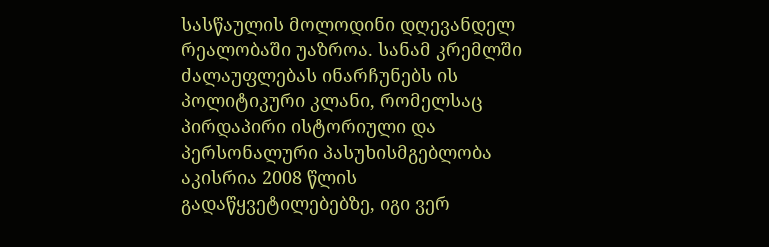სასწაულის მოლოდინი დღევანდელ რეალობაში უაზროა. სანამ კრემლში ძალაუფლებას ინარჩუნებს ის პოლიტიკური კლანი, რომელსაც პირდაპირი ისტორიული და პერსონალური პასუხისმგებლობა აკისრია 2008 წლის გადაწყვეტილებებზე, იგი ვერ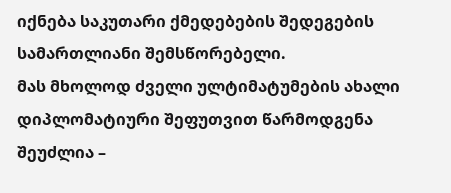იქნება საკუთარი ქმედებების შედეგების სამართლიანი შემსწორებელი.
მას მხოლოდ ძველი ულტიმატუმების ახალი დიპლომატიური შეფუთვით წარმოდგენა შეუძლია –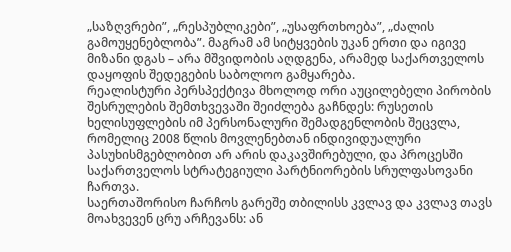„საზღვრები”, „რესპუბლიკები”, „უსაფრთხოება”, „ძალის გამოუყენებლობა”. მაგრამ ამ სიტყვების უკან ერთი და იგივე მიზანი დგას – არა მშვიდობის აღდგენა, არამედ საქართველოს დაყოფის შედეგების საბოლოო გამყარება.
რეალისტური პერსპექტივა მხოლოდ ორი აუცილებელი პირობის შესრულების შემთხვევაში შეიძლება გაჩნდეს: რუსეთის ხელისუფლების იმ პერსონალური შემადგენლობის შეცვლა, რომელიც 2008 წლის მოვლენებთან ინდივიდუალური პასუხისმგებლობით არ არის დაკავშირებული, და პროცესში საქართველოს სტრატეგიული პარტნიორების სრულფასოვანი ჩართვა.
საერთაშორისო ჩარჩოს გარეშე თბილისს კვლავ და კვლავ თავს მოახვევენ ცრუ არჩევანს: ან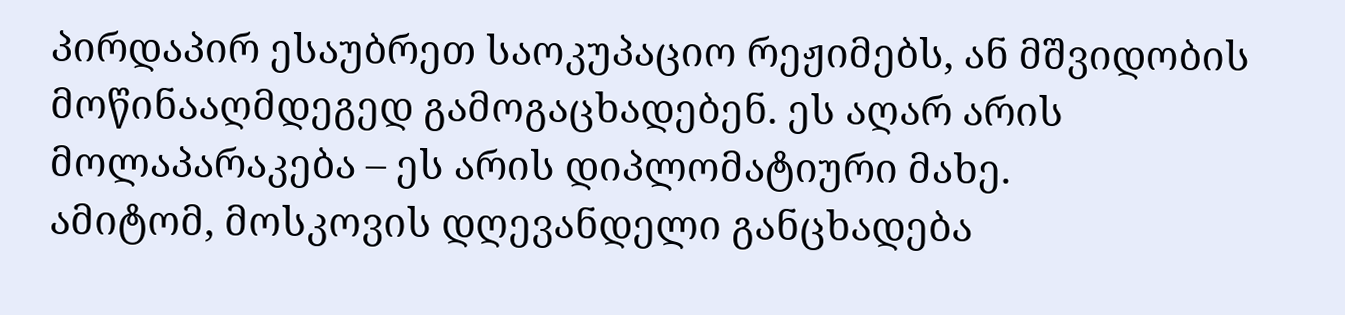პირდაპირ ესაუბრეთ საოკუპაციო რეჟიმებს, ან მშვიდობის მოწინააღმდეგედ გამოგაცხადებენ. ეს აღარ არის მოლაპარაკება – ეს არის დიპლომატიური მახე.
ამიტომ, მოსკოვის დღევანდელი განცხადება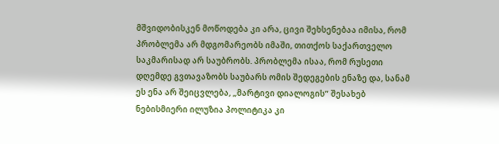მშვიდობისკენ მოწოდება კი არა, ცივი შეხსენებაა იმისა, რომ პრობლემა არ მდგომარეობს იმაში, თითქოს საქართველო საკმარისად არ საუბრობს. პრობლემა ისაა, რომ რუსეთი დღემდე გვთავაზობს საუბარს ომის შედეგების ენაზე და, სანამ ეს ენა არ შეიცვლება, „მარტივი დიალოგის” შესახებ ნებისმიერი ილუზია პოლიტიკა კი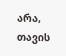არა, თავის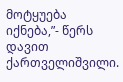მოტყუება იქნება,”- წერს დავით ქართველიშვილი.